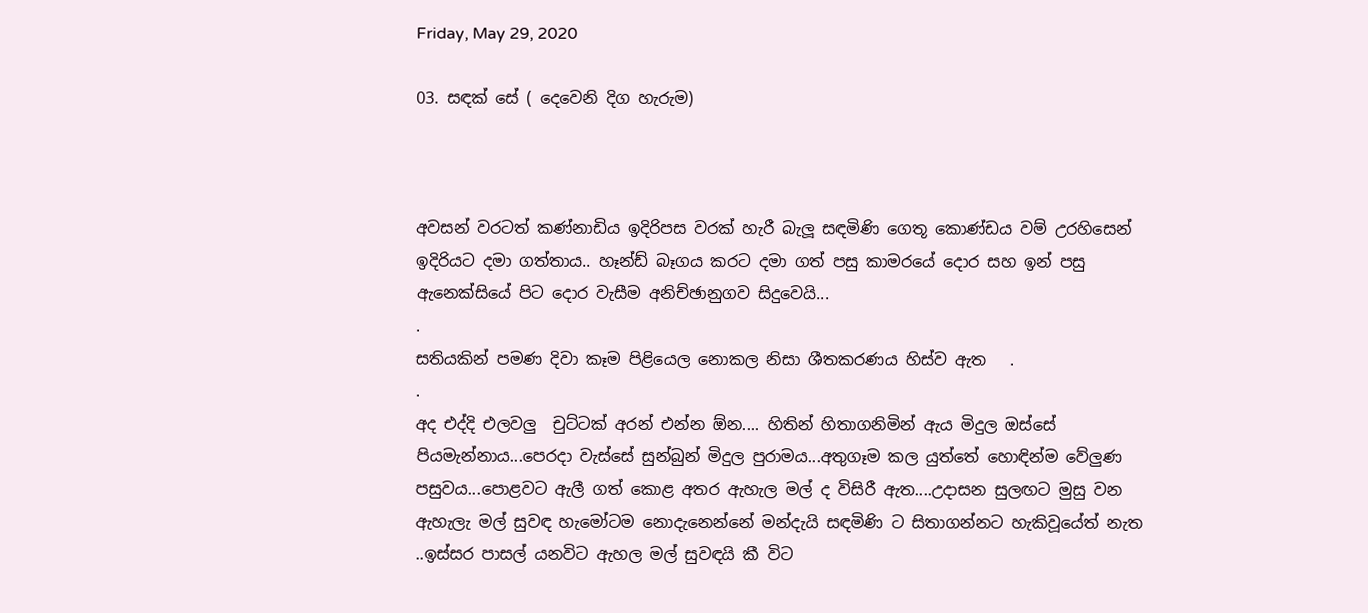Friday, May 29, 2020

03. සඳක් සේ ( දෙවෙනි දිග හැරුම)



අවසන් වරටත් කණ්නාඩිය ඉදිරිපස වරක් හැරී බැලූ සඳමිණි ගෙතූ කොණ්ඩය වම් උරහිසෙන් ඉදිරියට දමා ගත්තාය.. හෑන්ඩ් බෑගය කරට දමා ගත් පසු කාමරයේ දොර සහ ඉන් පසු ඇනෙක්සියේ පිට දොර වැසීම අනිච්ඡානුගව සිදුවෙයි...
.
සතියකින් පමණ දිවා කෑම පිළියෙල නොකල නිසා ශීතකරණය හිස්ව ඇත   .
.
අද එද්දි එලවලු  චුට්ටක් අරන් එන්න ඕන.... හිතින් හිතාගනිමින් ඇය මිදුල ඔස්සේ පියමැන්නාය...පෙරදා වැස්සේ සුන්බුන් මිදුල පුරාමය...අතුගෑම කල යුත්තේ හොඳින්ම වේලුණ පසුවය...පොළවට ඇලී ගත් කොළ අතර ඇහැල මල් ද විසිරී ඇත....උදාසන සුලඟට මුසු වන ඇහැලැ මල් සුවඳ හැමෝටම නොදැනෙන්නේ මන්දැයි සඳමිණි ට සිතාගන්නට හැකිවූයේත් නැත  ..ඉස්සර පාසල් යනවිට ඇහල මල් සුවඳයි කී විට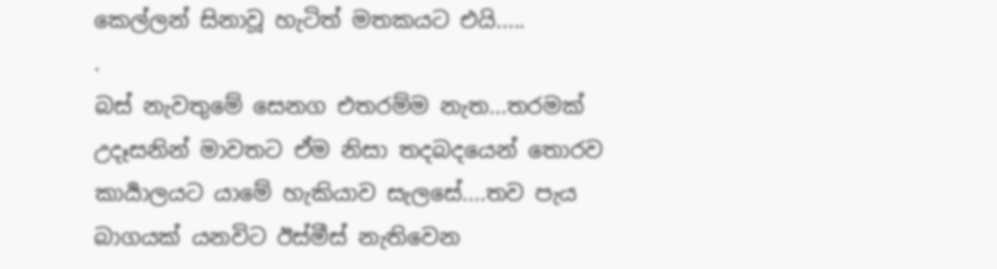කෙල්ලන් සිනාවූ හැටිත් මතකයට එයි.....
.
බස් නැවතුමේ සෙනග එතරම්ම නැත...තරමක් උදෑසනින් මාවතට ඒම නිසා තදබදයෙන් තොරව කාර්‍යාලයට යාමේ හැකියාව සැලසේ....තව පැය බාගයක් යනවිට ඊස්මීස් නැතිවෙන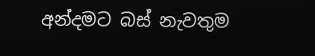අන්දමට බස් නැවතුම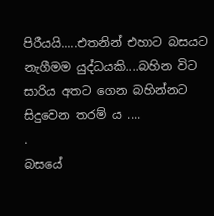පිරීයයි.....එතනින් එහාට බසයට නැගීමම යුද්ධයකි....බහින විට සාරිය අතට ගෙන බහින්නට සිදුවෙන තරම්‍ ය ....
.
බසයේ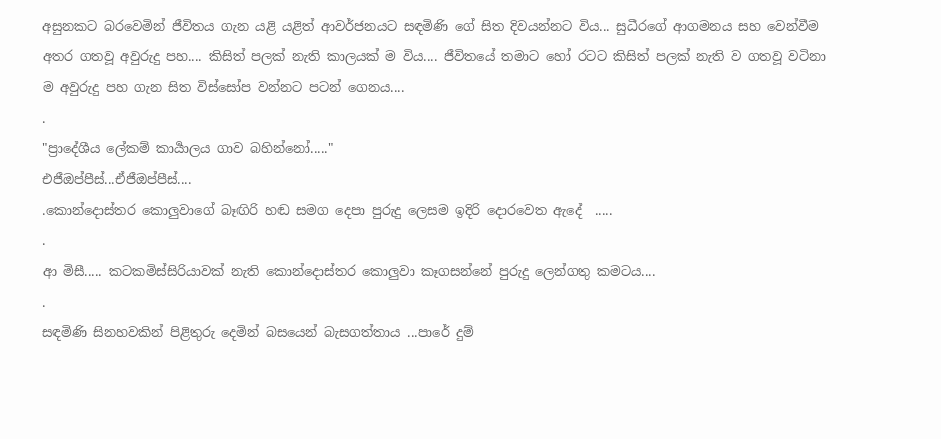අසුනකට බරවෙමින් ජීවිතය ගැන යළි යළිත් ආවර්ජනයට සඳමිණි ගේ සිත දිවයන්නට විය... සුධීරගේ ආගමනය සහ වෙන්වීම අතර ගතවූ අවුරුදු පහ.... කිසිත් පලක් නැති කාලයක් ම විය.... ජීවිතයේ තමාට හෝ රටට කිසිත් පලක් නැති ව ගතවූ වටිනා ම අවුරුදු පහ ගැන සිත විස්සෝප වන්නට පටන් ගෙනය....
.
"ප්‍රාදේශීය ලේකම් කාර්‍යාලය ගාව බහින්නෝ....."
එජීඔප්පීස්...ඒජීඔප්පීස්....
.කොන්දොස්තර කොලුවාගේ බෑඟිරි හඬ සමග දෙපා පුරුදු ලෙසම ඉදිරි දොරවෙත ඇදේ  .....
.
ආ මිසී..... කටකමිස්සිරියාවක් නැති කොන්දොස්තර කොලුවා කෑගසන්නේ පුරුදු ලෙන්ගතු කමටය....
.
සඳමිණි සිනහවකින් පිළිතුරු දෙමින් බසයෙන් බැසගත්තාය ...පාරේ දුම්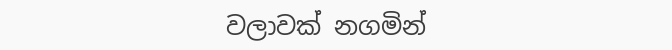වලාවක් නගමින්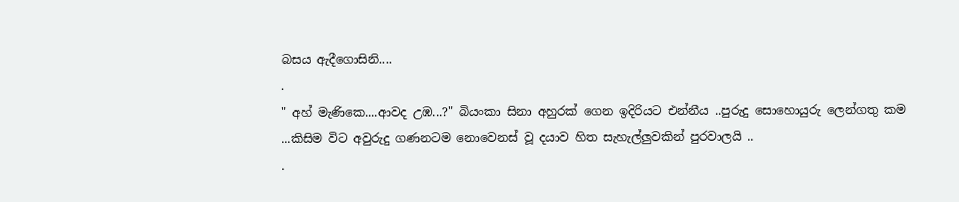බසය ඇදීගොසිනි....
.
" අහ් මැණිකෙ....ආවද උඹ...?" බියංකා සිනා අහුරක් ගෙන ඉදිරියට එන්නීය ..පුරුදු සොහොයුරු ලෙන්ගතු කම ...කිසිම විට අවුරුදු ගණනටම නොවෙනස් වූ දයාව හිත සැහැල්ලුවකින් පුරවාලයි ..
.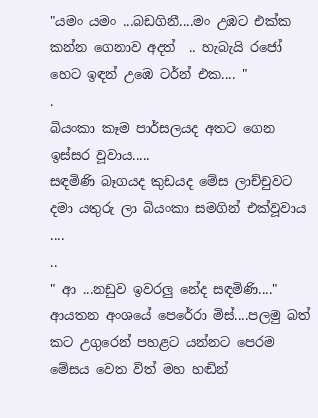"යමං යමං ...බඩගිනී....මං උඹට එක්ක කන්න ගෙනාව අදත්  .. හැබැයි රජෝ හෙට ඉඳන් උඹෙ ටර්න් එක.... "
.
බියංකා කෑම පාර්සලයද අතට ගෙන ඉස්සර වූවාය.....
සඳමිණි බෑගයද කුඩයද මේස ලාච්චුවට දමා යතුරු ලා බියංකා සමගින් එක්වූවාය ....
..
" ආ ...නඩුව ඉවරලු නේද සඳමිණි...." ආයතන අංශයේ පෙරේරා මිස්....පලමු බත් කට උගුරෙන් පහළට යන්නට පෙරම මේසය වෙත විත් මහ හඬින්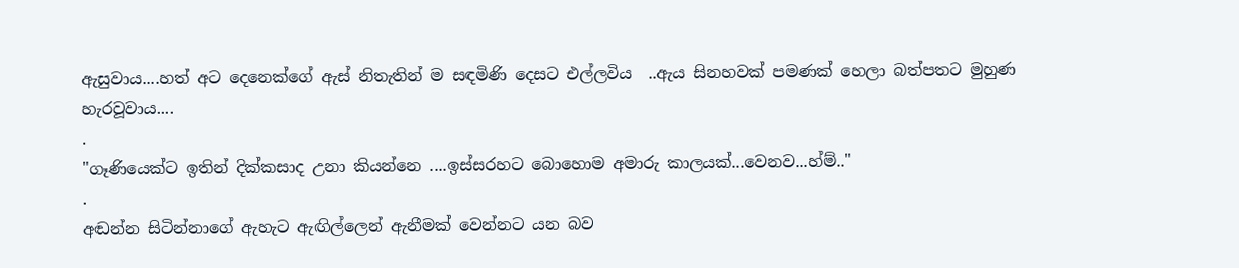ඇසුවාය....හත් අට දෙනෙක්ගේ ඇස් නිතැතින් ම සඳමිණි දෙසට එල්ලවිය  ..ඇය සිනහවක් පමණක් හෙලා බත්පතට මුහුණ හැරවූවාය....
.
"ගෑණියෙක්ට ඉතින් දික්කසාද උනා කියන්නෙ ....ඉස්සරහට බොහොම අමාරු කාලයක්...වෙනව...හ්ම්.."
.
අඬන්න සිටින්නාගේ ඇහැට ඇඟිල්ලෙන් ඇනීමක් වෙන්නට යන බව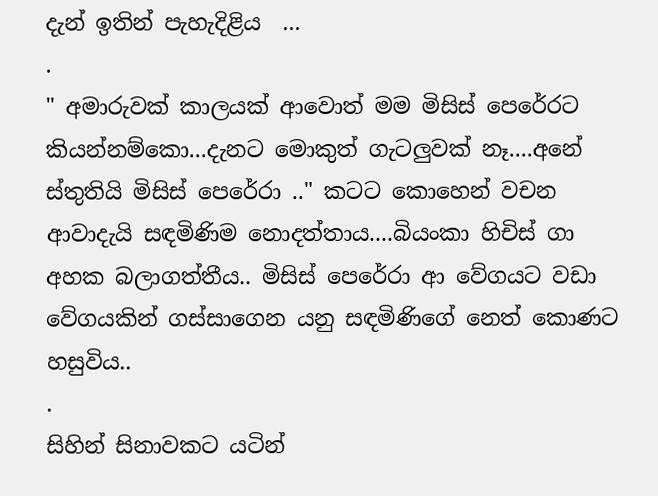දැන් ඉතින් පැහැදිළිය  ...
.
" අමාරුවක් කාලයක් ආවොත් මම මිසිස් පෙරේරට කියන්නම්කො...දැනට මොකුත් ගැටලුවක් නෑ....අනේ ස්තුතියි මිසිස් පෙරේරා .." කටට කොහෙන් වචන ආවාදැයි සඳමිණිම නොදත්තාය....බියංකා හිචිස් ගා අහක බලාගත්තීය.. මිසිස් පෙරේරා ආ වේගයට වඩා වේගයකින් ගස්සාගෙන යනු සඳමිණිගේ නෙත් කොණට හසුවිය..
.
සිහින් සිනාවකට යටින්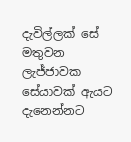දැවිල්ලක් සේ මතුවන ලැජ්ජාවක සේයාවක් ඇයට දැනෙන්නට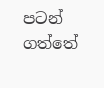පටන් ගත්තේ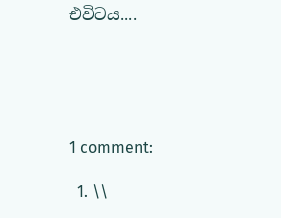එවිටය....





1 comment:

  1. \\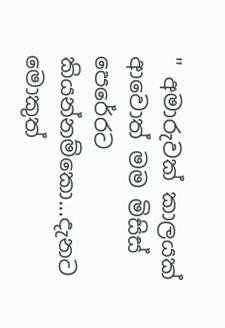" අමාරුවක් කාලයක් ආවොත් මම මිසිස් පෙරේරට කියන්නම්කො...දැනට මොකුත්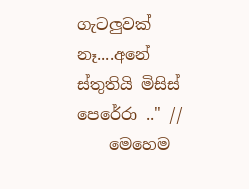ගැටලුවක් නෑ....අනේ ස්තුතියි මිසිස් පෙරේරා .." //
    මෙහෙම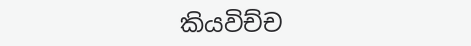කියවිච්ච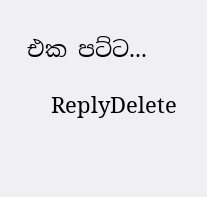එක පට්ට...

    ReplyDelete